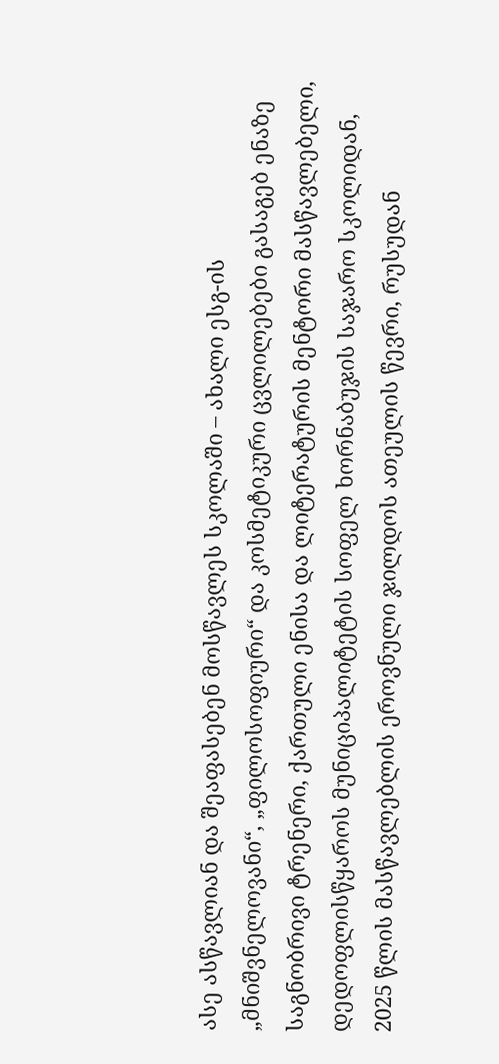ასე ასწავლიან და შეაფასებენ მოსწავლეს სკოლაში – ახალი ესგ-ის „მნიშვნელოვანი“, „ფილოსოფიური“ და კოსმეტიკური ცვლილებები გასაგებ ენაზე
საგნობრივი ტრენერი, ქართული ენისა და ლიტერატურის მენტორი მასწავლებელი, დედოფლისწყაროს მუნიციპალიტეტის სოფელ ხორნაბუჯის საჯარო სკოლიდან, 2025 წლის მასწავლებლის ეროვნული ჯილდოს ათეულის წევრი, რუსუდან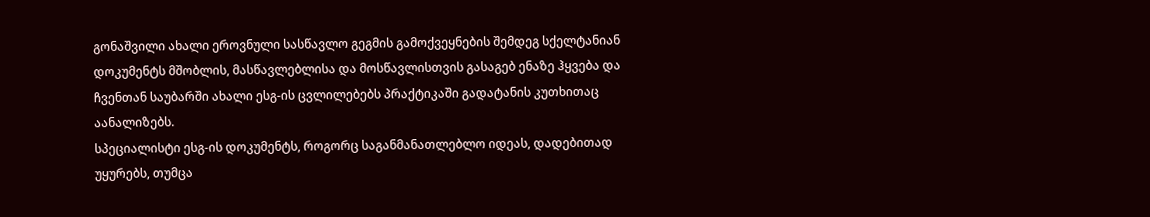გონაშვილი ახალი ეროვნული სასწავლო გეგმის გამოქვეყნების შემდეგ სქელტანიან დოკუმენტს მშობლის, მასწავლებლისა და მოსწავლისთვის გასაგებ ენაზე ჰყვება და ჩვენთან საუბარში ახალი ესგ-ის ცვლილებებს პრაქტიკაში გადატანის კუთხითაც აანალიზებს.
სპეციალისტი ესგ-ის დოკუმენტს, როგორც საგანმანათლებლო იდეას, დადებითად უყურებს, თუმცა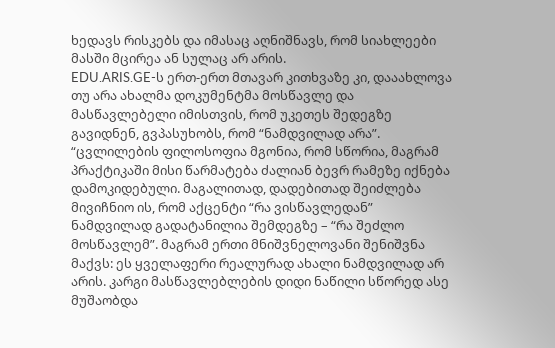ხედავს რისკებს და იმასაც აღნიშნავს, რომ სიახლეები მასში მცირეა ან სულაც არ არის.
EDU.ARIS.GE-ს ერთ-ერთ მთავარ კითხვაზე კი, დააახლოვა თუ არა ახალმა დოკუმენტმა მოსწავლე და მასწავლებელი იმისთვის, რომ უკეთეს შედეგზე გავიდნენ, გვპასუხობს, რომ “ნამდვილად არა”.
“ცვლილების ფილოსოფია მგონია, რომ სწორია, მაგრამ პრაქტიკაში მისი წარმატება ძალიან ბევრ რამეზე იქნება დამოკიდებული. მაგალითად, დადებითად შეიძლება მივიჩნიო ის, რომ აქცენტი “რა ვისწავლედან” ნამდვილად გადატანილია შემდეგზე – “რა შეძლო მოსწავლემ”. მაგრამ ერთი მნიშვნელოვანი შენიშვნა მაქვს: ეს ყველაფერი რეალურად ახალი ნამდვილად არ არის. კარგი მასწავლებლების დიდი ნაწილი სწორედ ასე მუშაობდა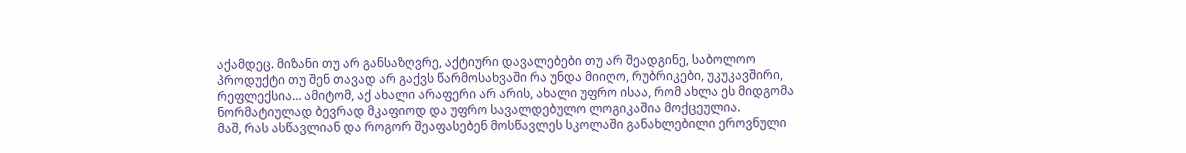აქამდეც. მიზანი თუ არ განსაზღვრე, აქტიური დავალებები თუ არ შეადგინე, საბოლოო პროდუქტი თუ შენ თავად არ გაქვს წარმოსახვაში რა უნდა მიიღო, რუბრიკები, უკუკავშირი, რეფლექსია… ამიტომ, აქ ახალი არაფერი არ არის, ახალი უფრო ისაა, რომ ახლა ეს მიდგომა ნორმატიულად ბევრად მკაფიოდ და უფრო სავალდებულო ლოგიკაშია მოქცეულია.
მაშ, რას ასწავლიან და როგორ შეაფასებენ მოსწავლეს სკოლაში განახლებილი ეროვნული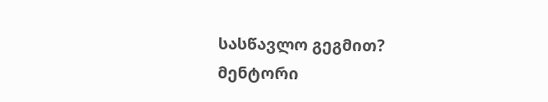სასწავლო გეგმით?
მენტორი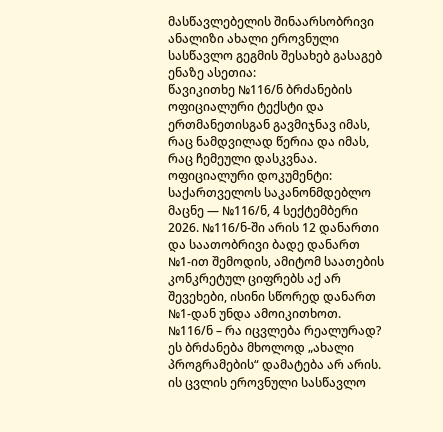მასწავლებელის შინაარსობრივი ანალიზი ახალი ეროვნული სასწავლო გეგმის შესახებ გასაგებ ენაზე ასეთია:
წავიკითხე №116/ნ ბრძანების ოფიციალური ტექსტი და ერთმანეთისგან გავმიჯნავ იმას, რაც ნამდვილად წერია და იმას, რაც ჩემეული დასკვნაა.
ოფიციალური დოკუმენტი: საქართველოს საკანონმდებლო მაცნე — №116/ნ, 4 სექტემბერი 2026. №116/ნ-ში არის 12 დანართი და საათობრივი ბადე დანართ №1-ით შემოდის, ამიტომ საათების კონკრეტულ ციფრებს აქ არ შევეხები, ისინი სწორედ დანართ №1-დან უნდა ამოიკითხოთ.
№116/ნ – რა იცვლება რეალურად?
ეს ბრძანება მხოლოდ „ახალი პროგრამების“ დამატება არ არის. ის ცვლის ეროვნული სასწავლო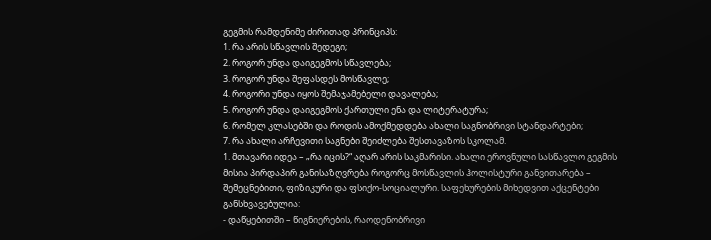გეგმის რამდენიმე ძირითად პრინციპს:
1. რა არის სწავლის შედეგი;
2. როგორ უნდა დაიგეგმოს სწავლება;
3. როგორ უნდა შეფასდეს მოსწავლე;
4. როგორი უნდა იყოს შემაჯამებელი დავალება;
5. როგორ უნდა დაიგეგმოს ქართული ენა და ლიტერატურა;
6. რომელ კლასებში და როდის ამოქმედდება ახალი საგნობრივი სტანდარტები;
7. რა ახალი არჩევითი საგნები შეიძლება შესთავაზოს სკოლამ.
1. მთავარი იდეა – „რა იცის?“ აღარ არის საკმარისი. ახალი ეროვნული სასწავლო გეგმის მისია პირდაპირ განისაზღვრება როგორც მოსწავლის ჰოლისტური განვითარება – შემეცნებითი, ფიზიკური და ფსიქო-სოციალური. საფეხურების მიხედვით აქცენტები განსხვავებულია:
- დაწყებითში – წიგნიერების, რაოდენობრივი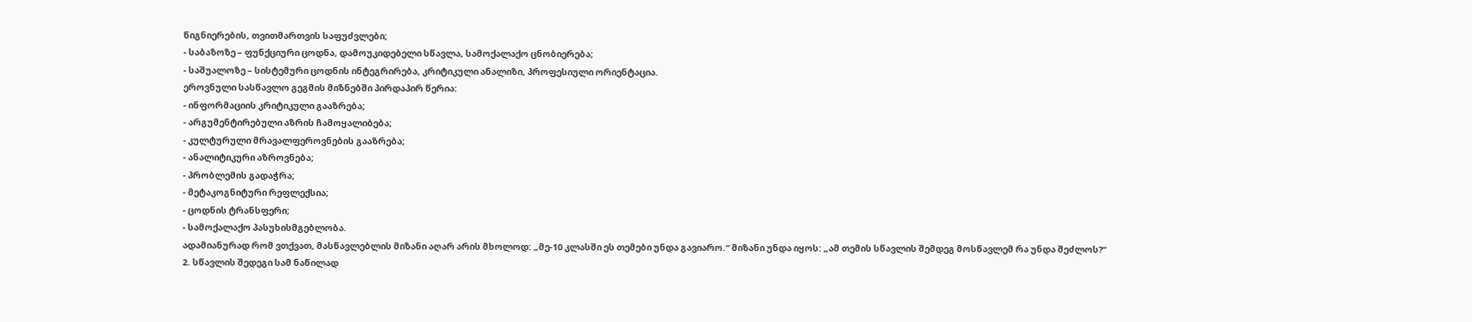წიგნიერების, თვითმართვის საფუძვლები;
- საბაზოზე – ფუნქციური ცოდნა, დამოუკიდებელი სწავლა, სამოქალაქო ცნობიერება;
- საშუალოზე – სისტემური ცოდნის ინტეგრირება, კრიტიკული ანალიზი, პროფესიული ორიენტაცია.
ეროვნული სასწავლო გეგმის მიზნებში პირდაპირ წერია:
- ინფორმაციის კრიტიკული გააზრება;
- არგუმენტირებული აზრის ჩამოყალიბება;
- კულტურული მრავალფეროვნების გააზრება;
- ანალიტიკური აზროვნება;
- პრობლემის გადაჭრა;
- მეტაკოგნიტური რეფლექსია;
- ცოდნის ტრანსფერი;
- სამოქალაქო პასუხისმგებლობა.
ადამიანურად რომ ვთქვათ, მასწავლებლის მიზანი აღარ არის მხოლოდ: „მე-10 კლასში ეს თემები უნდა გავიარო.“ მიზანი უნდა იყოს: „ამ თემის სწავლის შემდეგ მოსწავლემ რა უნდა შეძლოს?“
2. სწავლის შედეგი სამ ნაწილად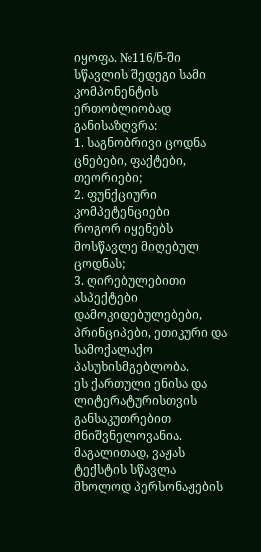იყოფა. №116/ნ-ში სწავლის შედეგი სამი კომპონენტის ერთობლიობად განისაზღვრა:
1. საგნობრივი ცოდნა
ცნებები, ფაქტები, თეორიები;
2. ფუნქციური კომპეტენციები
როგორ იყენებს მოსწავლე მიღებულ ცოდნას;
3. ღირებულებითი ასპექტები
დამოკიდებულებები, პრინციპები, ეთიკური და სამოქალაქო პასუხისმგებლობა.
ეს ქართული ენისა და ლიტერატურისთვის განსაკუთრებით მნიშვნელოვანია. მაგალითად, ვაჟას ტექსტის სწავლა მხოლოდ პერსონაჟების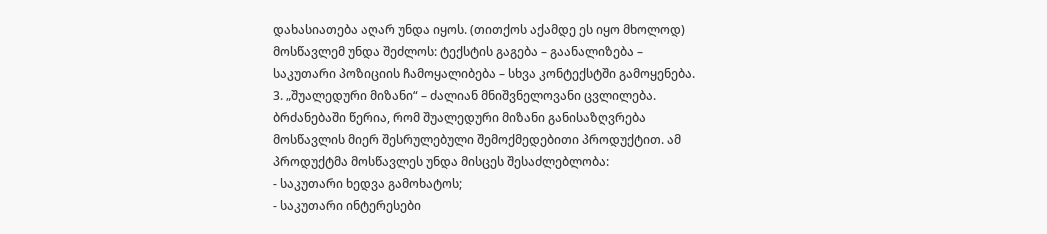დახასიათება აღარ უნდა იყოს. (თითქოს აქამდე ეს იყო მხოლოდ) მოსწავლემ უნდა შეძლოს: ტექსტის გაგება – გაანალიზება – საკუთარი პოზიციის ჩამოყალიბება – სხვა კონტექსტში გამოყენება.
3. „შუალედური მიზანი“ – ძალიან მნიშვნელოვანი ცვლილება. ბრძანებაში წერია, რომ შუალედური მიზანი განისაზღვრება მოსწავლის მიერ შესრულებული შემოქმედებითი პროდუქტით. ამ პროდუქტმა მოსწავლეს უნდა მისცეს შესაძლებლობა:
- საკუთარი ხედვა გამოხატოს;
- საკუთარი ინტერესები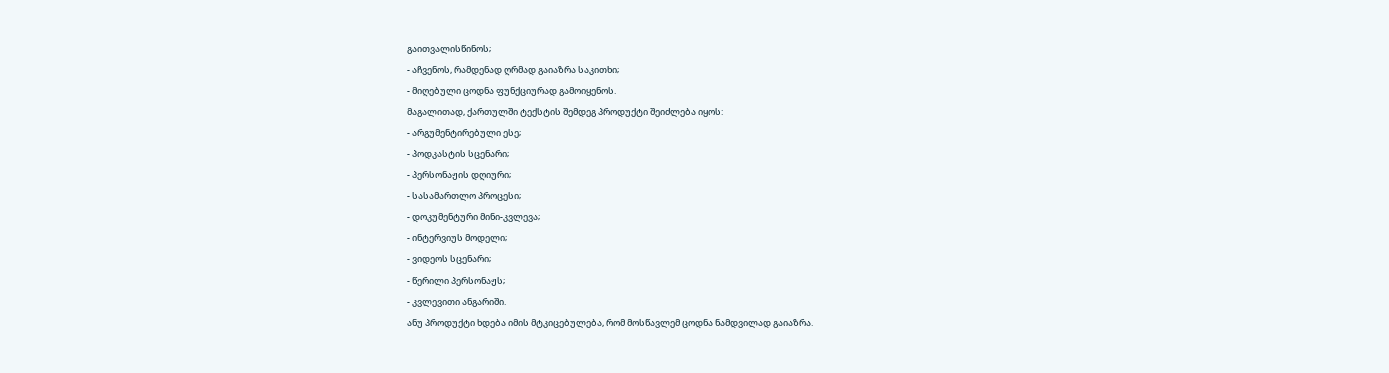გაითვალისწინოს;
- აჩვენოს, რამდენად ღრმად გაიაზრა საკითხი;
- მიღებული ცოდნა ფუნქციურად გამოიყენოს.
მაგალითად, ქართულში ტექსტის შემდეგ პროდუქტი შეიძლება იყოს:
- არგუმენტირებული ესე;
- პოდკასტის სცენარი;
- პერსონაჟის დღიური;
- სასამართლო პროცესი;
- დოკუმენტური მინი-კვლევა;
- ინტერვიუს მოდელი;
- ვიდეოს სცენარი;
- წერილი პერსონაჟს;
- კვლევითი ანგარიში.
ანუ პროდუქტი ხდება იმის მტკიცებულება, რომ მოსწავლემ ცოდნა ნამდვილად გაიაზრა.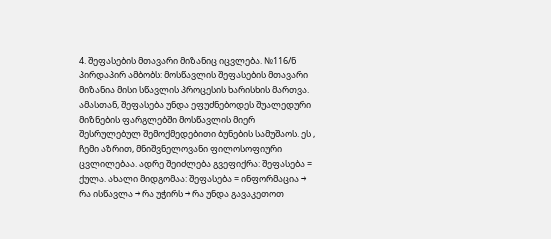4. შეფასების მთავარი მიზანიც იცვლება. №116/ნ პირდაპირ ამბობს: მოსწავლის შეფასების მთავარი მიზანია მისი სწავლის პროცესის ხარისხის მართვა. ამასთან, შეფასება უნდა ეფუძნებოდეს შუალედური მიზნების ფარგლებში მოსწავლის მიერ შესრულებულ შემოქმედებითი ბუნების სამუშაოს. ეს , ჩემი აზრით, მნიშვნელოვანი ფილოსოფიური ცვლილებაა. ადრე შეიძლება გვეფიქრა: შეფასება = ქულა. ახალი მიდგომაა: შეფასება = ინფორმაცია → რა ისწავლა → რა უჭირს → რა უნდა გავაკეთოთ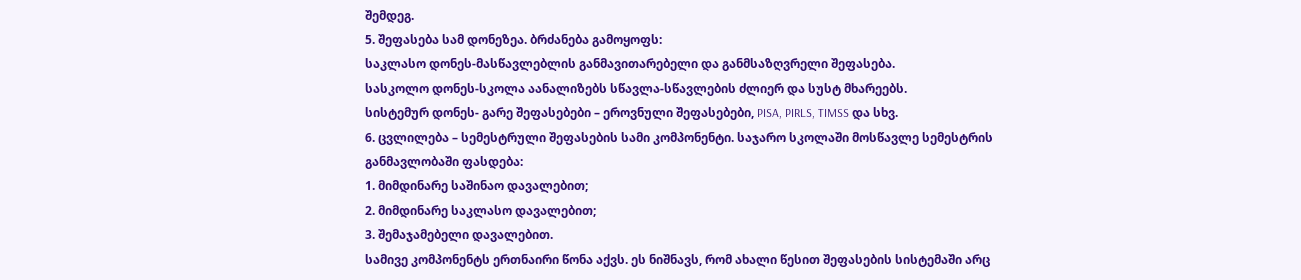შემდეგ.
5. შეფასება სამ დონეზეა. ბრძანება გამოყოფს:
საკლასო დონეს-მასწავლებლის განმავითარებელი და განმსაზღვრელი შეფასება.
სასკოლო დონეს-სკოლა აანალიზებს სწავლა-სწავლების ძლიერ და სუსტ მხარეებს.
სისტემურ დონეს- გარე შეფასებები – ეროვნული შეფასებები, PISA, PIRLS, TIMSS და სხვ.
6. ცვლილება – სემესტრული შეფასების სამი კომპონენტი. საჯარო სკოლაში მოსწავლე სემესტრის განმავლობაში ფასდება:
1. მიმდინარე საშინაო დავალებით;
2. მიმდინარე საკლასო დავალებით;
3. შემაჯამებელი დავალებით.
სამივე კომპონენტს ერთნაირი წონა აქვს. ეს ნიშნავს, რომ ახალი წესით შეფასების სისტემაში არც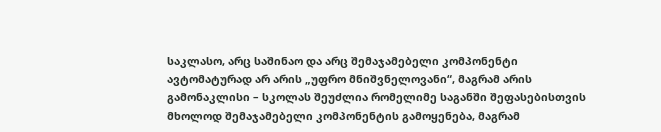საკლასო, არც საშინაო და არც შემაჯამებელი კომპონენტი ავტომატურად არ არის „უფრო მნიშვნელოვანი“, მაგრამ არის გამონაკლისი – სკოლას შეუძლია რომელიმე საგანში შეფასებისთვის მხოლოდ შემაჯამებელი კომპონენტის გამოყენება, მაგრამ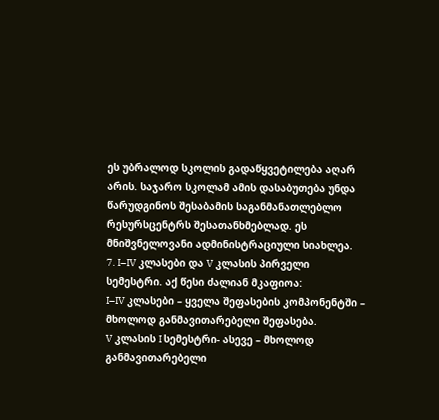ეს უბრალოდ სკოლის გადაწყვეტილება აღარ არის. საჯარო სკოლამ ამის დასაბუთება უნდა წარუდგინოს შესაბამის საგანმანათლებლო რესურსცენტრს შესათანხმებლად. ეს მნიშვნელოვანი ადმინისტრაციული სიახლეა.
7. I–IV კლასები და V კლასის პირველი სემესტრი. აქ წესი ძალიან მკაფიოა:
I–IV კლასები – ყველა შეფასების კომპონენტში – მხოლოდ განმავითარებელი შეფასება.
V კლასის I სემესტრი- ასევე – მხოლოდ განმავითარებელი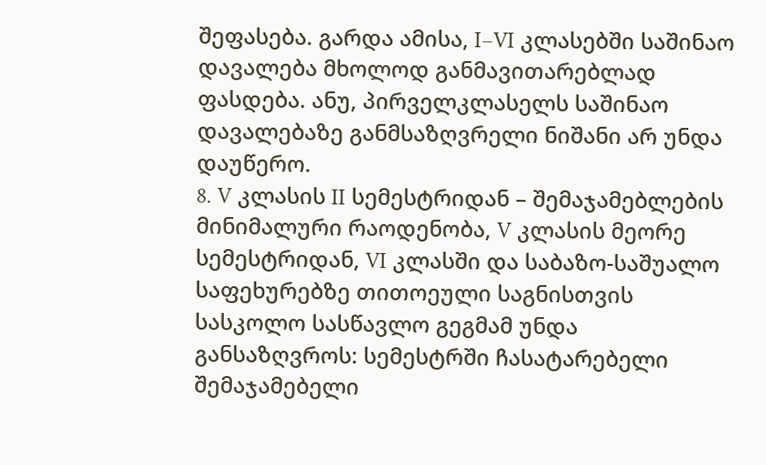შეფასება. გარდა ამისა, I–VI კლასებში საშინაო დავალება მხოლოდ განმავითარებლად ფასდება. ანუ, პირველკლასელს საშინაო დავალებაზე განმსაზღვრელი ნიშანი არ უნდა დაუწერო.
8. V კლასის II სემესტრიდან – შემაჯამებლების მინიმალური რაოდენობა, V კლასის მეორე სემესტრიდან, VI კლასში და საბაზო-საშუალო საფეხურებზე თითოეული საგნისთვის სასკოლო სასწავლო გეგმამ უნდა განსაზღვროს: სემესტრში ჩასატარებელი შემაჯამებელი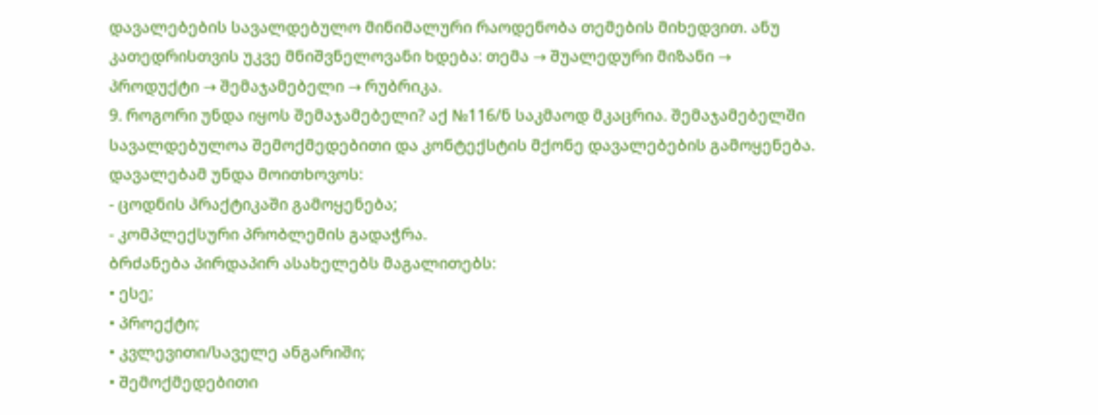დავალებების სავალდებულო მინიმალური რაოდენობა თემების მიხედვით. ანუ კათედრისთვის უკვე მნიშვნელოვანი ხდება: თემა → შუალედური მიზანი → პროდუქტი → შემაჯამებელი → რუბრიკა.
9. როგორი უნდა იყოს შემაჯამებელი? აქ №116/ნ საკმაოდ მკაცრია. შემაჯამებელში სავალდებულოა შემოქმედებითი და კონტექსტის მქონე დავალებების გამოყენება. დავალებამ უნდა მოითხოვოს:
- ცოდნის პრაქტიკაში გამოყენება;
- კომპლექსური პრობლემის გადაჭრა.
ბრძანება პირდაპირ ასახელებს მაგალითებს:
• ესე;
• პროექტი;
• კვლევითი/საველე ანგარიში;
• შემოქმედებითი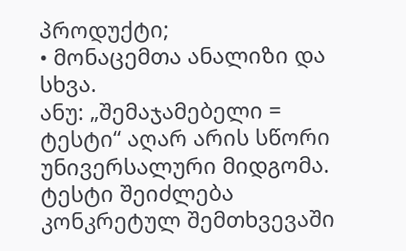პროდუქტი;
• მონაცემთა ანალიზი და სხვა.
ანუ: „შემაჯამებელი = ტესტი“ აღარ არის სწორი უნივერსალური მიდგომა. ტესტი შეიძლება კონკრეტულ შემთხვევაში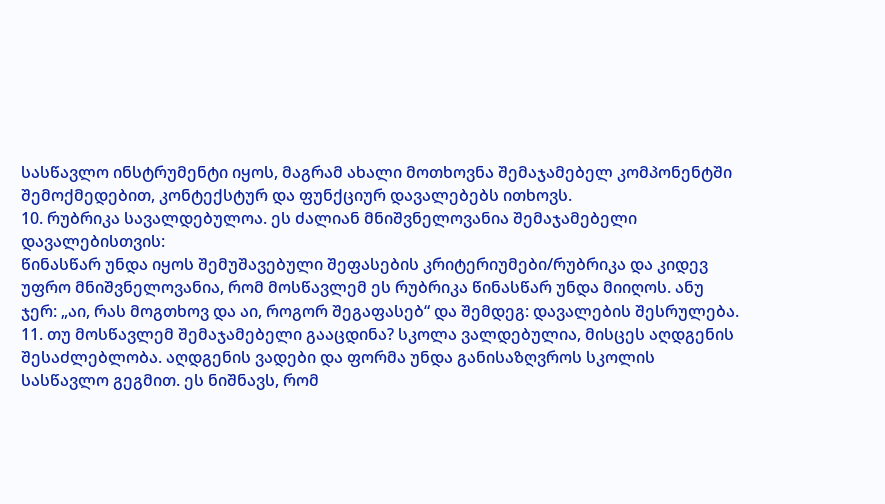სასწავლო ინსტრუმენტი იყოს, მაგრამ ახალი მოთხოვნა შემაჯამებელ კომპონენტში შემოქმედებით, კონტექსტურ და ფუნქციურ დავალებებს ითხოვს.
10. რუბრიკა სავალდებულოა. ეს ძალიან მნიშვნელოვანია შემაჯამებელი დავალებისთვის:
წინასწარ უნდა იყოს შემუშავებული შეფასების კრიტერიუმები/რუბრიკა და კიდევ უფრო მნიშვნელოვანია, რომ მოსწავლემ ეს რუბრიკა წინასწარ უნდა მიიღოს. ანუ ჯერ: „აი, რას მოგთხოვ და აი, როგორ შეგაფასებ“ და შემდეგ: დავალების შესრულება.
11. თუ მოსწავლემ შემაჯამებელი გააცდინა? სკოლა ვალდებულია, მისცეს აღდგენის შესაძლებლობა. აღდგენის ვადები და ფორმა უნდა განისაზღვროს სკოლის სასწავლო გეგმით. ეს ნიშნავს, რომ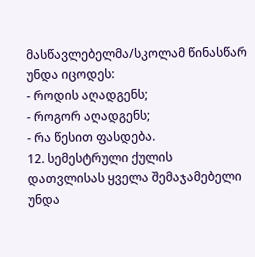მასწავლებელმა/სკოლამ წინასწარ უნდა იცოდეს:
- როდის აღადგენს;
- როგორ აღადგენს;
- რა წესით ფასდება.
12. სემესტრული ქულის დათვლისას ყველა შემაჯამებელი უნდა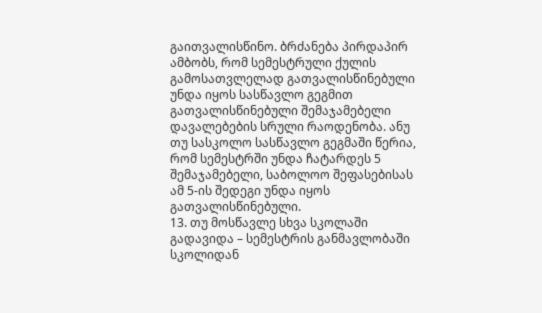გაითვალისწინო. ბრძანება პირდაპირ ამბობს, რომ სემესტრული ქულის გამოსათვლელად გათვალისწინებული უნდა იყოს სასწავლო გეგმით გათვალისწინებული შემაჯამებელი დავალებების სრული რაოდენობა. ანუ თუ სასკოლო სასწავლო გეგმაში წერია, რომ სემესტრში უნდა ჩატარდეს 5 შემაჯამებელი, საბოლოო შეფასებისას ამ 5-ის შედეგი უნდა იყოს გათვალისწინებული.
13. თუ მოსწავლე სხვა სკოლაში გადავიდა – სემესტრის განმავლობაში სკოლიდან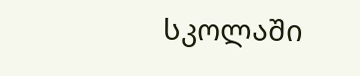სკოლაში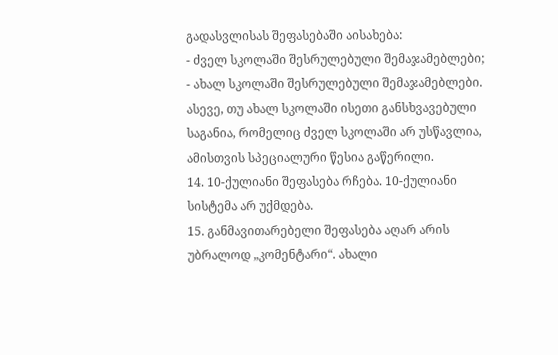გადასვლისას შეფასებაში აისახება:
- ძველ სკოლაში შესრულებული შემაჯამებლები;
- ახალ სკოლაში შესრულებული შემაჯამებლები.
ასევე, თუ ახალ სკოლაში ისეთი განსხვავებული საგანია, რომელიც ძველ სკოლაში არ უსწავლია, ამისთვის სპეციალური წესია გაწერილი.
14. 10-ქულიანი შეფასება რჩება. 10-ქულიანი სისტემა არ უქმდება.
15. განმავითარებელი შეფასება აღარ არის უბრალოდ „კომენტარი“. ახალი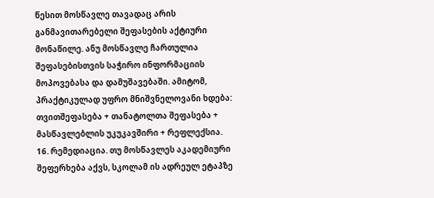წესით მოსწავლე თავადაც არის განმავითარებელი შეფასების აქტიური მონაწილე. ანუ მოსწავლე ჩართულია შეფასებისთვის საჭირო ინფორმაციის მოპოვებასა და დამუშავებაში. ამიტომ, პრაქტიკულად უფრო მნიშვნელოვანი ხდება: თვითშეფასება + თანატოლთა შეფასება + მასწავლებლის უკუკავშირი + რეფლექსია.
16. რემედიაცია. თუ მოსწავლეს აკადემიური შეფერხება აქვს, სკოლამ ის ადრეულ ეტაპზე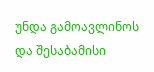უნდა გამოავლინოს და შესაბამისი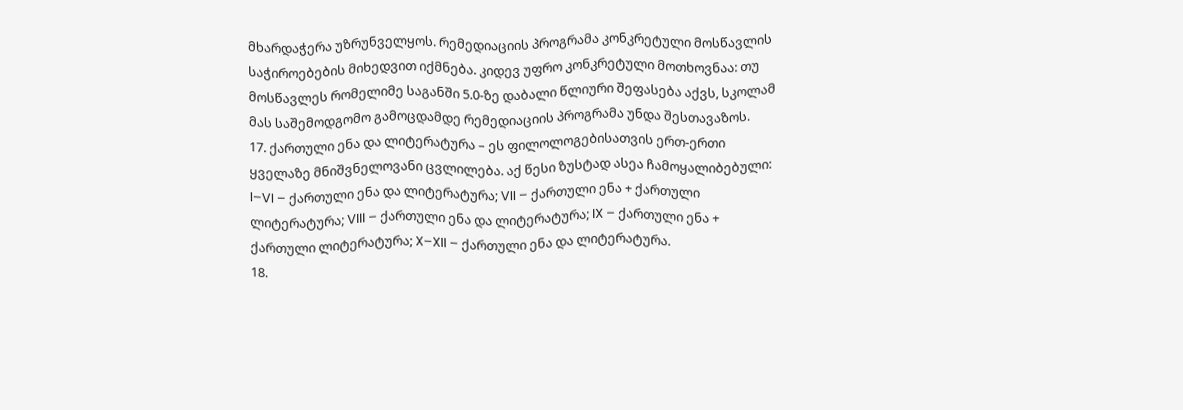მხარდაჭერა უზრუნველყოს. რემედიაციის პროგრამა კონკრეტული მოსწავლის საჭიროებების მიხედვით იქმნება. კიდევ უფრო კონკრეტული მოთხოვნაა: თუ მოსწავლეს რომელიმე საგანში 5.0-ზე დაბალი წლიური შეფასება აქვს, სკოლამ მას საშემოდგომო გამოცდამდე რემედიაციის პროგრამა უნდა შესთავაზოს.
17. ქართული ენა და ლიტერატურა – ეს ფილოლოგებისათვის ერთ-ერთი ყველაზე მნიშვნელოვანი ცვლილება. აქ წესი ზუსტად ასეა ჩამოყალიბებული: I–VI – ქართული ენა და ლიტერატურა; VII – ქართული ენა + ქართული ლიტერატურა; VIII – ქართული ენა და ლიტერატურა; IX – ქართული ენა + ქართული ლიტერატურა; X–XII – ქართული ენა და ლიტერატურა.
18.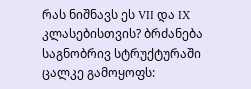რას ნიშნავს ეს VII და IX კლასებისთვის? ბრძანება საგნობრივ სტრუქტურაში ცალკე გამოყოფს: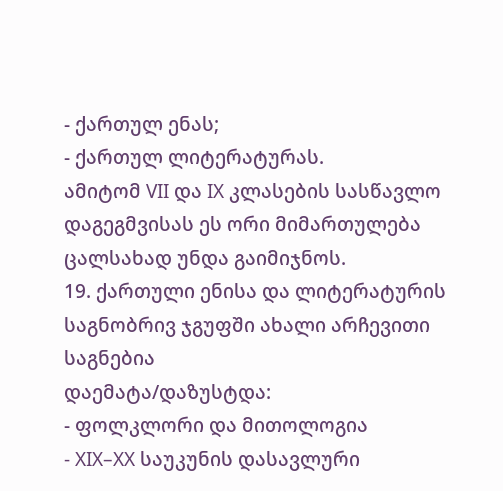- ქართულ ენას;
- ქართულ ლიტერატურას.
ამიტომ VII და IX კლასების სასწავლო დაგეგმვისას ეს ორი მიმართულება ცალსახად უნდა გაიმიჯნოს.
19. ქართული ენისა და ლიტერატურის საგნობრივ ჯგუფში ახალი არჩევითი საგნებია
დაემატა/დაზუსტდა:
- ფოლკლორი და მითოლოგია
- XIX–XX საუკუნის დასავლური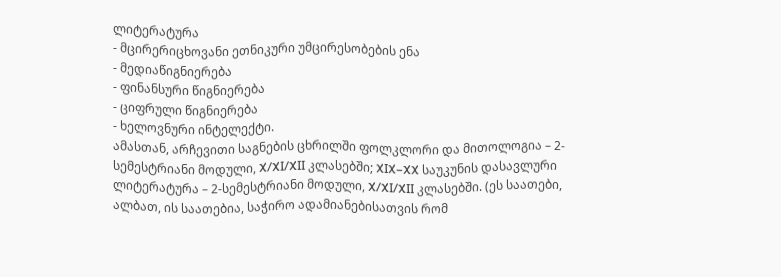ლიტერატურა
- მცირერიცხოვანი ეთნიკური უმცირესობების ენა
- მედიაწიგნიერება
- ფინანსური წიგნიერება
- ციფრული წიგნიერება
- ხელოვნური ინტელექტი.
ამასთან, არჩევითი საგნების ცხრილში ფოლკლორი და მითოლოგია – 2-სემესტრიანი მოდული, X/XI/XII კლასებში; XIX–XX საუკუნის დასავლური ლიტერატურა – 2-სემესტრიანი მოდული, X/XI/XII კლასებში. (ეს საათები, ალბათ, ის საათებია, საჭირო ადამიანებისათვის რომ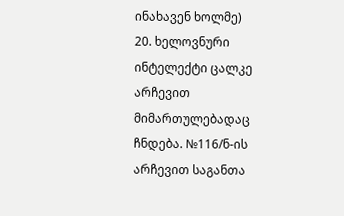ინახავენ ხოლმე)
20. ხელოვნური ინტელექტი ცალკე არჩევით მიმართულებადაც ჩნდება. №116/ნ-ის არჩევით საგანთა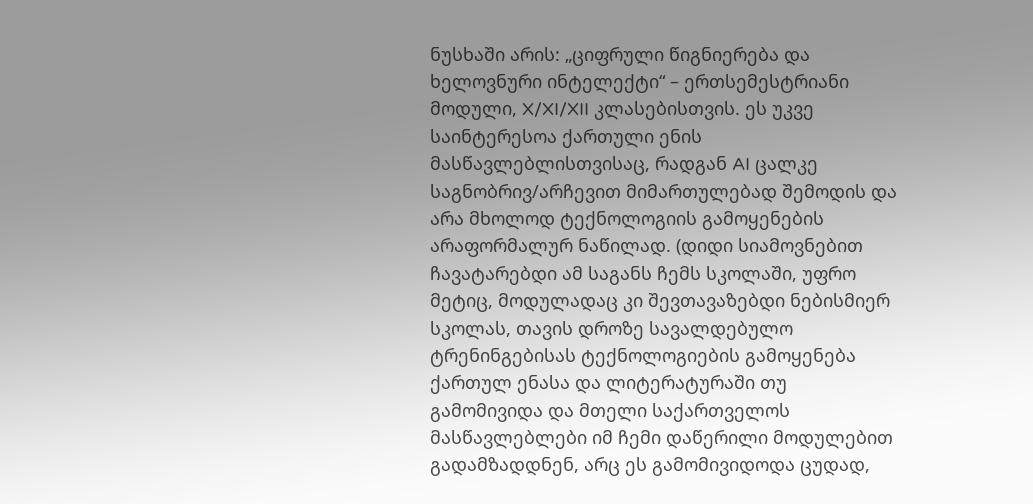ნუსხაში არის: „ციფრული წიგნიერება და ხელოვნური ინტელექტი“ – ერთსემესტრიანი მოდული, X/XI/XII კლასებისთვის. ეს უკვე საინტერესოა ქართული ენის მასწავლებლისთვისაც, რადგან AI ცალკე საგნობრივ/არჩევით მიმართულებად შემოდის და არა მხოლოდ ტექნოლოგიის გამოყენების არაფორმალურ ნაწილად. (დიდი სიამოვნებით ჩავატარებდი ამ საგანს ჩემს სკოლაში, უფრო მეტიც, მოდულადაც კი შევთავაზებდი ნებისმიერ სკოლას, თავის დროზე სავალდებულო ტრენინგებისას ტექნოლოგიების გამოყენება ქართულ ენასა და ლიტერატურაში თუ გამომივიდა და მთელი საქართველოს მასწავლებლები იმ ჩემი დაწერილი მოდულებით გადამზადდნენ, არც ეს გამომივიდოდა ცუდად,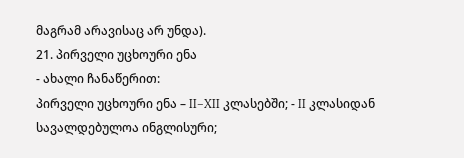მაგრამ არავისაც არ უნდა).
21. პირველი უცხოური ენა
- ახალი ჩანაწერით:
პირველი უცხოური ენა – II–XII კლასებში; - II კლასიდან სავალდებულოა ინგლისური;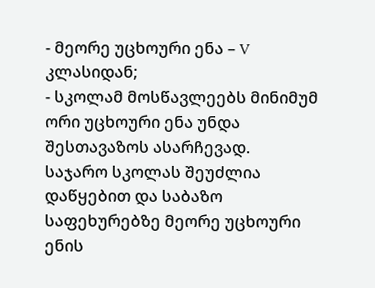- მეორე უცხოური ენა – V კლასიდან;
- სკოლამ მოსწავლეებს მინიმუმ ორი უცხოური ენა უნდა შესთავაზოს ასარჩევად.
საჯარო სკოლას შეუძლია დაწყებით და საბაზო საფეხურებზე მეორე უცხოური ენის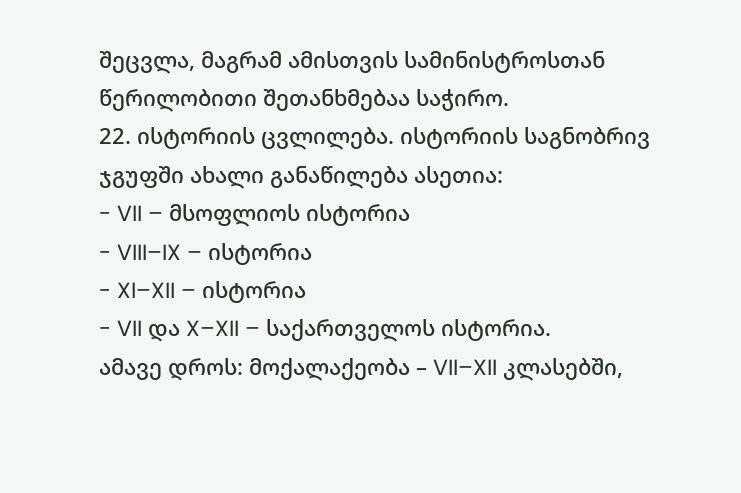შეცვლა, მაგრამ ამისთვის სამინისტროსთან წერილობითი შეთანხმებაა საჭირო.
22. ისტორიის ცვლილება. ისტორიის საგნობრივ ჯგუფში ახალი განაწილება ასეთია:
- VII – მსოფლიოს ისტორია
- VIII–IX – ისტორია
- XI–XII – ისტორია
- VII და X–XII – საქართველოს ისტორია.
ამავე დროს: მოქალაქეობა – VII–XII კლასებში,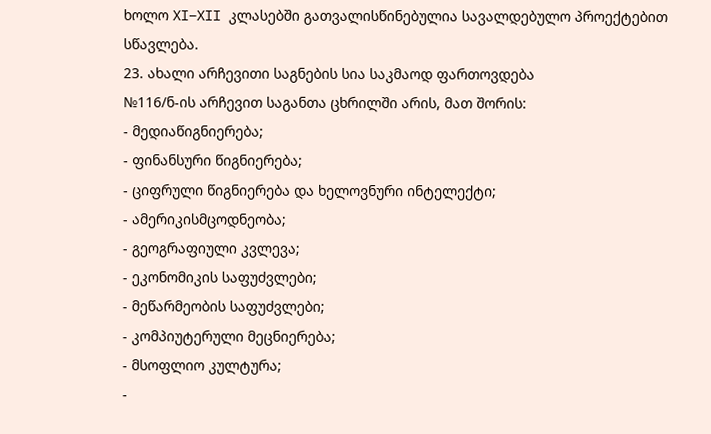ხოლო XI–XII კლასებში გათვალისწინებულია სავალდებულო პროექტებით სწავლება.
23. ახალი არჩევითი საგნების სია საკმაოდ ფართოვდება
№116/ნ-ის არჩევით საგანთა ცხრილში არის, მათ შორის:
- მედიაწიგნიერება;
- ფინანსური წიგნიერება;
- ციფრული წიგნიერება და ხელოვნური ინტელექტი;
- ამერიკისმცოდნეობა;
- გეოგრაფიული კვლევა;
- ეკონომიკის საფუძვლები;
- მეწარმეობის საფუძვლები;
- კომპიუტერული მეცნიერება;
- მსოფლიო კულტურა;
-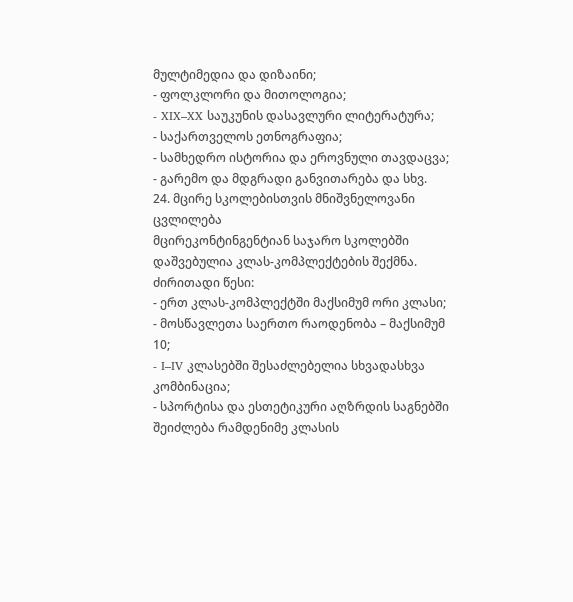მულტიმედია და დიზაინი;
- ფოლკლორი და მითოლოგია;
- XIX–XX საუკუნის დასავლური ლიტერატურა;
- საქართველოს ეთნოგრაფია;
- სამხედრო ისტორია და ეროვნული თავდაცვა;
- გარემო და მდგრადი განვითარება და სხვ.
24. მცირე სკოლებისთვის მნიშვნელოვანი ცვლილება
მცირეკონტინგენტიან საჯარო სკოლებში დაშვებულია კლას-კომპლექტების შექმნა. ძირითადი წესი:
- ერთ კლას-კომპლექტში მაქსიმუმ ორი კლასი;
- მოსწავლეთა საერთო რაოდენობა – მაქსიმუმ 10;
- I–IV კლასებში შესაძლებელია სხვადასხვა კომბინაცია;
- სპორტისა და ესთეტიკური აღზრდის საგნებში შეიძლება რამდენიმე კლასის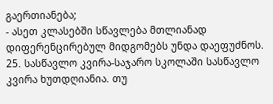გაერთიანება;
- ასეთ კლასებში სწავლება მთლიანად დიფერენცირებულ მიდგომებს უნდა დაეფუძნოს.
25. სასწავლო კვირა-საჯარო სკოლაში სასწავლო კვირა ხუთდღიანია. თუ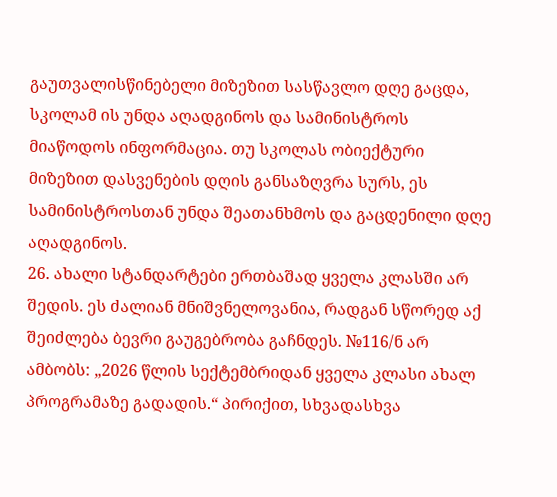გაუთვალისწინებელი მიზეზით სასწავლო დღე გაცდა, სკოლამ ის უნდა აღადგინოს და სამინისტროს მიაწოდოს ინფორმაცია. თუ სკოლას ობიექტური მიზეზით დასვენების დღის განსაზღვრა სურს, ეს სამინისტროსთან უნდა შეათანხმოს და გაცდენილი დღე აღადგინოს.
26. ახალი სტანდარტები ერთბაშად ყველა კლასში არ შედის. ეს ძალიან მნიშვნელოვანია, რადგან სწორედ აქ შეიძლება ბევრი გაუგებრობა გაჩნდეს. №116/ნ არ ამბობს: „2026 წლის სექტემბრიდან ყველა კლასი ახალ პროგრამაზე გადადის.“ პირიქით, სხვადასხვა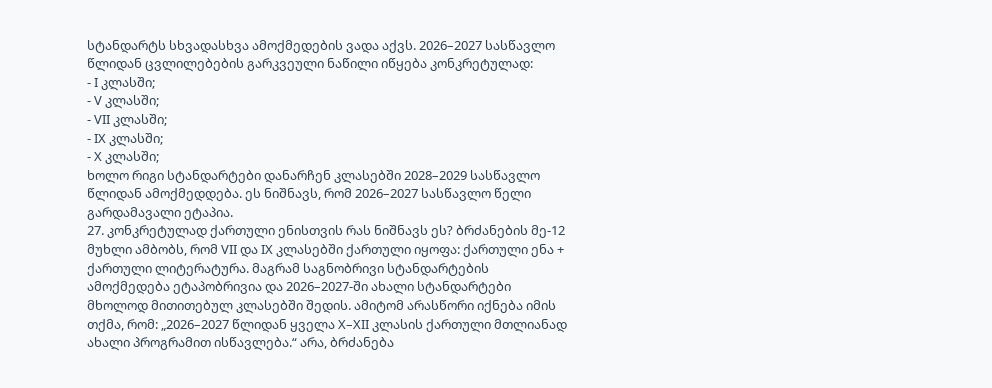სტანდარტს სხვადასხვა ამოქმედების ვადა აქვს. 2026–2027 სასწავლო წლიდან ცვლილებების გარკვეული ნაწილი იწყება კონკრეტულად:
- I კლასში;
- V კლასში;
- VII კლასში;
- IX კლასში;
- X კლასში;
ხოლო რიგი სტანდარტები დანარჩენ კლასებში 2028–2029 სასწავლო წლიდან ამოქმედდება. ეს ნიშნავს, რომ 2026–2027 სასწავლო წელი გარდამავალი ეტაპია.
27. კონკრეტულად ქართული ენისთვის რას ნიშნავს ეს? ბრძანების მე-12 მუხლი ამბობს, რომ VII და IX კლასებში ქართული იყოფა: ქართული ენა + ქართული ლიტერატურა. მაგრამ საგნობრივი სტანდარტების ამოქმედება ეტაპობრივია და 2026–2027-ში ახალი სტანდარტები მხოლოდ მითითებულ კლასებში შედის. ამიტომ არასწორი იქნება იმის თქმა, რომ: „2026–2027 წლიდან ყველა X–XII კლასის ქართული მთლიანად ახალი პროგრამით ისწავლება.“ არა, ბრძანება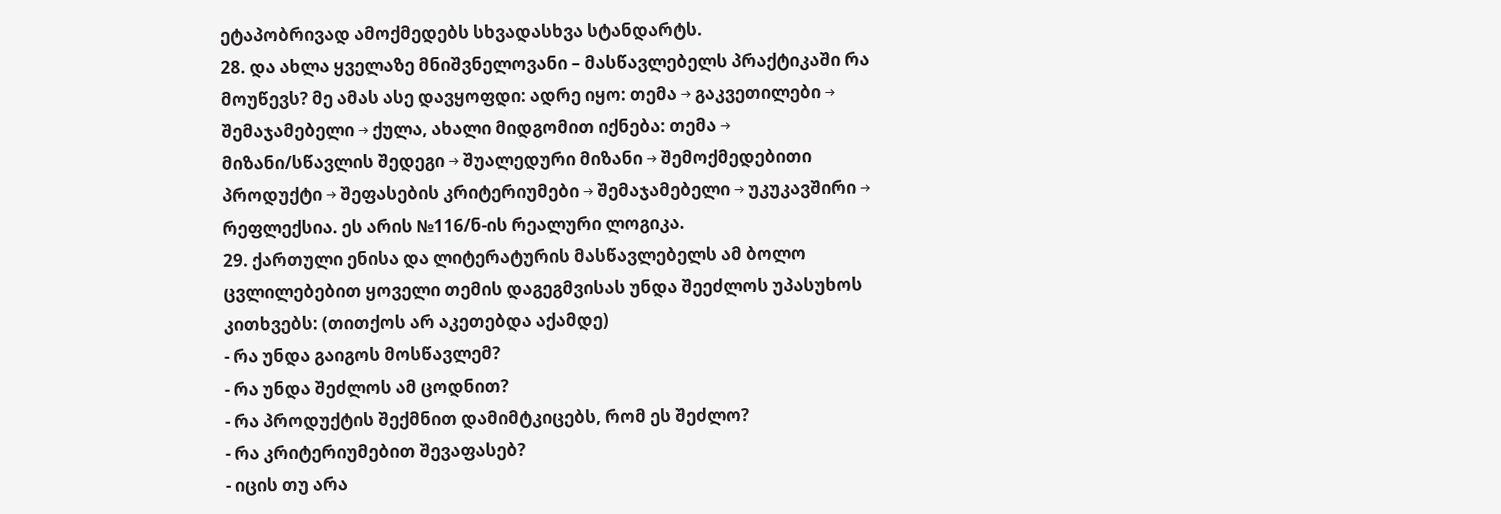ეტაპობრივად ამოქმედებს სხვადასხვა სტანდარტს.
28. და ახლა ყველაზე მნიშვნელოვანი – მასწავლებელს პრაქტიკაში რა მოუწევს? მე ამას ასე დავყოფდი: ადრე იყო: თემა → გაკვეთილები → შემაჯამებელი → ქულა, ახალი მიდგომით იქნება: თემა → მიზანი/სწავლის შედეგი → შუალედური მიზანი → შემოქმედებითი პროდუქტი → შეფასების კრიტერიუმები → შემაჯამებელი → უკუკავშირი → რეფლექსია. ეს არის №116/ნ-ის რეალური ლოგიკა.
29. ქართული ენისა და ლიტერატურის მასწავლებელს ამ ბოლო ცვლილებებით ყოველი თემის დაგეგმვისას უნდა შეეძლოს უპასუხოს კითხვებს: (თითქოს არ აკეთებდა აქამდე)
- რა უნდა გაიგოს მოსწავლემ?
- რა უნდა შეძლოს ამ ცოდნით?
- რა პროდუქტის შექმნით დამიმტკიცებს, რომ ეს შეძლო?
- რა კრიტერიუმებით შევაფასებ?
- იცის თუ არა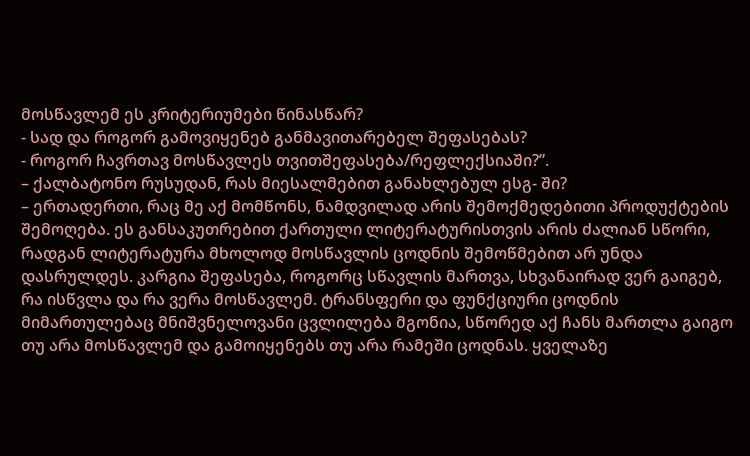მოსწავლემ ეს კრიტერიუმები წინასწარ?
- სად და როგორ გამოვიყენებ განმავითარებელ შეფასებას?
- როგორ ჩავრთავ მოსწავლეს თვითშეფასება/რეფლექსიაში?”.
– ქალბატონო რუსუდან, რას მიესალმებით განახლებულ ესგ- ში?
– ერთადერთი, რაც მე აქ მომწონს, ნამდვილად არის შემოქმედებითი პროდუქტების შემოღება. ეს განსაკუთრებით ქართული ლიტერატურისთვის არის ძალიან სწორი, რადგან ლიტერატურა მხოლოდ მოსწავლის ცოდნის შემოწმებით არ უნდა დასრულდეს. კარგია შეფასება, როგორც სწავლის მართვა, სხვანაირად ვერ გაიგებ, რა ისწვლა და რა ვერა მოსწავლემ. ტრანსფერი და ფუნქციური ცოდნის მიმართულებაც მნიშვნელოვანი ცვლილება მგონია, სწორედ აქ ჩანს მართლა გაიგო თუ არა მოსწავლემ და გამოიყენებს თუ არა რამეში ცოდნას. ყველაზე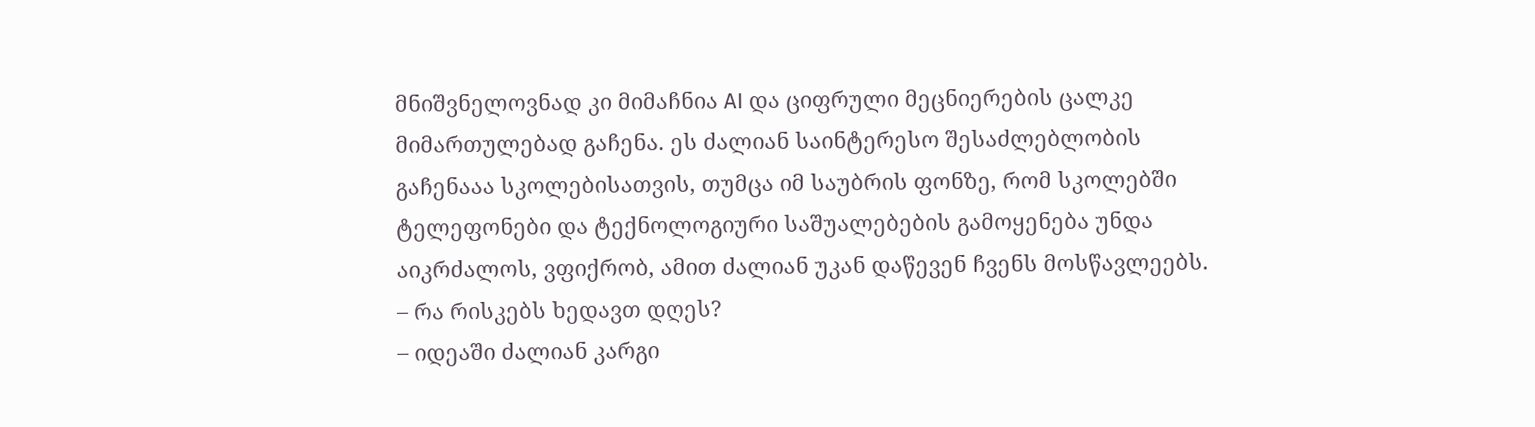მნიშვნელოვნად კი მიმაჩნია AI და ციფრული მეცნიერების ცალკე მიმართულებად გაჩენა. ეს ძალიან საინტერესო შესაძლებლობის გაჩენააა სკოლებისათვის, თუმცა იმ საუბრის ფონზე, რომ სკოლებში ტელეფონები და ტექნოლოგიური საშუალებების გამოყენება უნდა აიკრძალოს, ვფიქრობ, ამით ძალიან უკან დაწევენ ჩვენს მოსწავლეებს.
– რა რისკებს ხედავთ დღეს?
– იდეაში ძალიან კარგი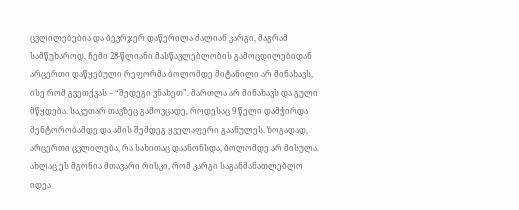ცვლილებებია და ბევრჯერ დაწერილა ძალიან კარგი, მაგრამ სამწუხაროდ, ჩემი 28-წლიანი მასწავლებლობის გამოცდილებიდან არცერთი დაწყებული რეფორმა ბოლომდე მიტანილი არ მინახავს, ისე რომ გვეთქვას – “შედეგი ვნახეთ”. მართლა არ მინახავს და გული მწყდება. საკუთარ თავზეც გამოვცადე, როდესაც 9 წელი დამჭირდა მენტორობამდე და ამის შემდეგ ყველაფერი გაანულეს. ზოგადად, არცერთი ცვლილება, რა სახითაც დაანონსდა, ბოლომდე არ მისულა. ახლაც ეს მგონია მთავარი რისკი, რომ კარგი საგანმანათლებლო იდეა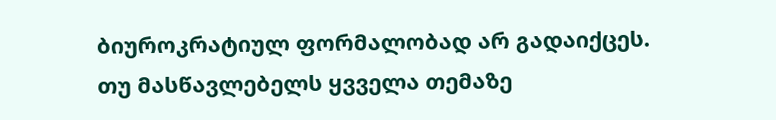ბიუროკრატიულ ფორმალობად არ გადაიქცეს. თუ მასწავლებელს ყვველა თემაზე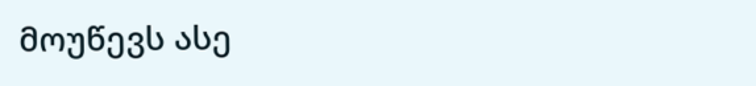მოუწევს ასე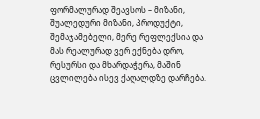ფორმალურად შეავსოს – მიზანი, შუალედური მიზანი, პროდუქტი, შემაჯამებელი, მერე რეფლექსია და მას რეალურად ვერ ექნება დრო, რესურსი და მხარდაჭერა, მაშინ ცვლილება ისევ ქაღალდზე დარჩება.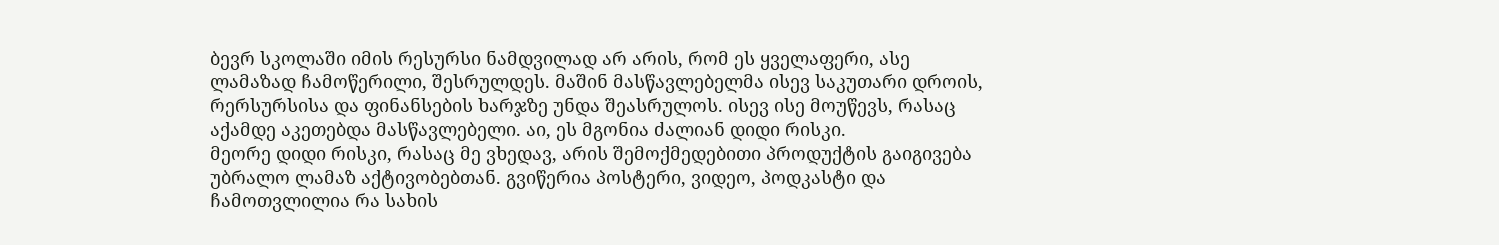ბევრ სკოლაში იმის რესურსი ნამდვილად არ არის, რომ ეს ყველაფერი, ასე ლამაზად ჩამოწერილი, შესრულდეს. მაშინ მასწავლებელმა ისევ საკუთარი დროის, რერსურსისა და ფინანსების ხარჯზე უნდა შეასრულოს. ისევ ისე მოუწევს, რასაც აქამდე აკეთებდა მასწავლებელი. აი, ეს მგონია ძალიან დიდი რისკი.
მეორე დიდი რისკი, რასაც მე ვხედავ, არის შემოქმედებითი პროდუქტის გაიგივება უბრალო ლამაზ აქტივობებთან. გვიწერია პოსტერი, ვიდეო, პოდკასტი და ჩამოთვლილია რა სახის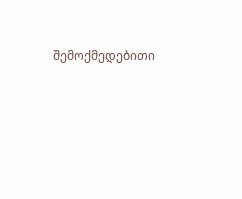შემოქმედებითი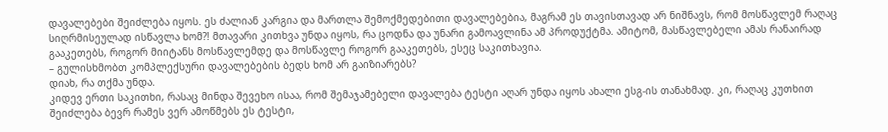დავალებები შეიძლება იყოს. ეს ძალიან კარგია და მართლა შემოქმედებითი დავალებებია, მაგრამ ეს თავისთავად არ ნიშნავს, რომ მოსწავლემ რაღაც სიღრმისეულად ისწავლა ხომ?! მთავარი კითხვა უნდა იყოს, რა ცოდნა და უნარი გამოავლინა ამ პროდუქტმა. ამიტომ, მასწავლებელი ამას რანაირად გააკეთებს, როგორ მიიტანს მოსწავლემდე და მოსწავლე როგორ გააკეთებს, ესეც საკითხავია.
– გულისხმობთ კომპლექსური დავალებების ბედს ხომ არ გაიზიარებს?
დიახ, რა თქმა უნდა.
კიდევ ერთი საკითხი, რასაც მინდა შევეხო ისაა, რომ შემაჯამებელი დავალება ტესტი აღარ უნდა იყოს ახალი ესგ-ის თანახმად. კი, რაღაც კუთხით შეიძლება ბევრ რამეს ვერ ამოწმებს ეს ტესტი,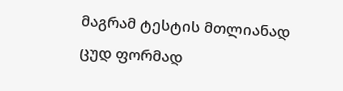მაგრამ ტესტის მთლიანად ცუდ ფორმად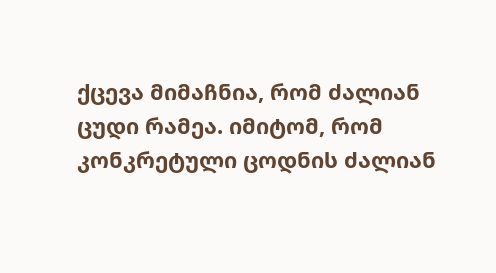ქცევა მიმაჩნია, რომ ძალიან ცუდი რამეა. იმიტომ, რომ კონკრეტული ცოდნის ძალიან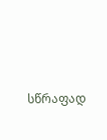სწრაფად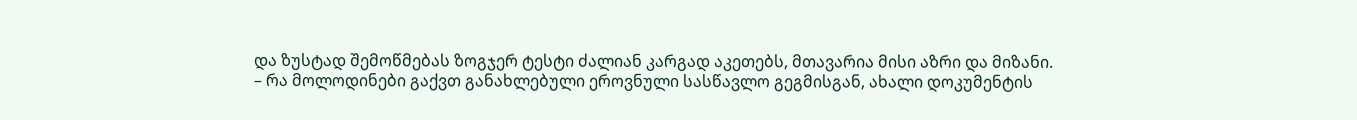და ზუსტად შემოწმებას ზოგჯერ ტესტი ძალიან კარგად აკეთებს, მთავარია მისი აზრი და მიზანი.
– რა მოლოდინები გაქვთ განახლებული ეროვნული სასწავლო გეგმისგან, ახალი დოკუმენტის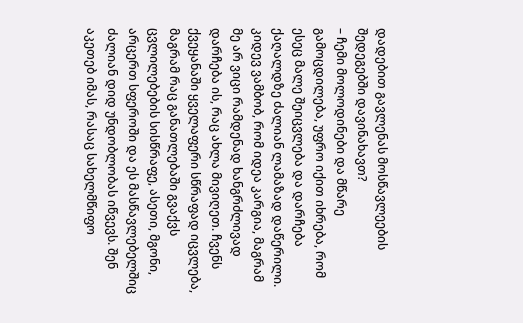დადებით გავლენას მოსწავლეების შედეგებში დავინახავთ?
– ჩემი მოლოდინები და მწარე გამოცდილება, უფრო იქით იხრება, რომ ესეც მალე შეიცვლება და დარჩება ქაღალდზე ძალიან ლამაზად დაწერილი. კიდევ ვამბობ, რომ იდეა კარგია, მაგრამ მე არ ვიცი რამდენად ხანგრძლივად დარჩება ის, რაც ახლა მივიღეთ. ჩვენს ქვეყანაში ყველაფერი სწრაფად იცვლება, მაგრამ რაც განათლებაში გვაქვს ცვლილებების სისწრაფე, ასეთი, მგონი, არცერთ სფეროში და ეს მასწავლებელშიც ძალიან დიდ უნდობლობას იწვევს. შენ აკეთებ იმას, რასაც სახელმწიფო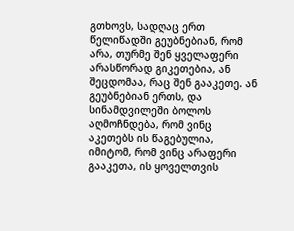გთხოვს, სადღაც ერთ წელიწადში გეუბნებიან, რომ არა, თურმე შენ ყველაფერი არასწორად გიკეთებია, ან შეცდომაა, რაც შენ გააკეთე. ან გეუბნებიან ერთს, და სინამდვილეში ბოლოს აღმოჩნდება, რომ ვინც აკეთებს ის წაგებულია, იმიტომ, რომ ვინც არაფერი გააკეთა, ის ყოველთვის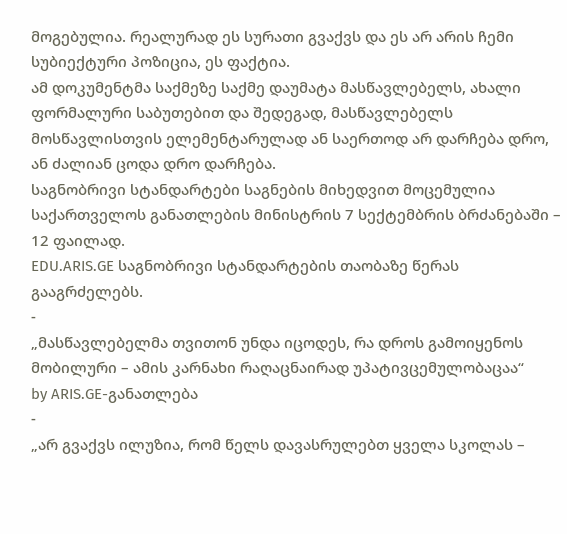მოგებულია. რეალურად ეს სურათი გვაქვს და ეს არ არის ჩემი სუბიექტური პოზიცია, ეს ფაქტია.
ამ დოკუმენტმა საქმეზე საქმე დაუმატა მასწავლებელს, ახალი ფორმალური საბუთებით და შედეგად, მასწავლებელს მოსწავლისთვის ელემენტარულად ან საერთოდ არ დარჩება დრო, ან ძალიან ცოდა დრო დარჩება.
საგნობრივი სტანდარტები საგნების მიხედვით მოცემულია საქართველოს განათლების მინისტრის 7 სექტემბრის ბრძანებაში – 12 ფაილად.
EDU.ARIS.GE საგნობრივი სტანდარტების თაობაზე წერას გააგრძელებს.
-
„მასწავლებელმა თვითონ უნდა იცოდეს, რა დროს გამოიყენოს მობილური – ამის კარნახი რაღაცნაირად უპატივცემულობაცაა“
by ARIS.GE-განათლება
-
„არ გვაქვს ილუზია, რომ წელს დავასრულებთ ყველა სკოლას –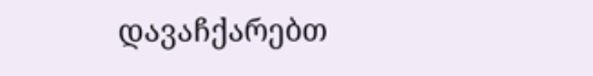დავაჩქარებთ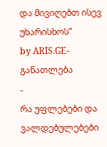და მივიღებთ ისევ უხარისხოს“
by ARIS.GE-განათლება
-
რა უფლებები და ვალდებულებები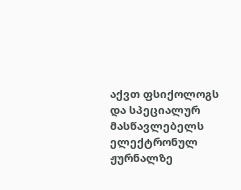აქვთ ფსიქოლოგს და სპეციალურ მასწავლებელს ელექტრონულ ჟურნალზე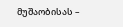მუშაობისას –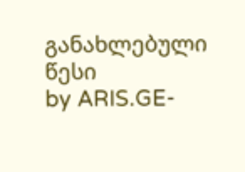განახლებული წესი
by ARIS.GE-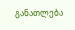განათლება